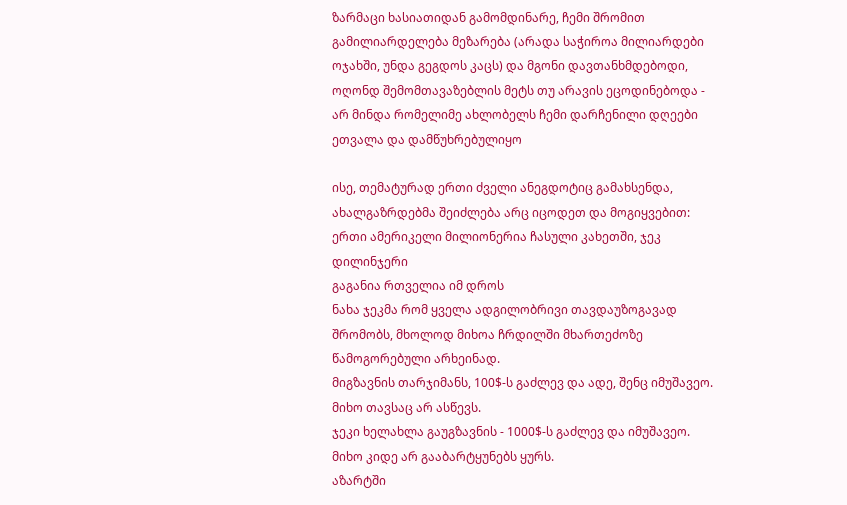ზარმაცი ხასიათიდან გამომდინარე, ჩემი შრომით გამილიარდელება მეზარება (არადა საჭიროა მილიარდები ოჯახში, უნდა გეგდოს კაცს) და მგონი დავთანხმდებოდი, ოღონდ შემომთავაზებლის მეტს თუ არავის ეცოდინებოდა - არ მინდა რომელიმე ახლობელს ჩემი დარჩენილი დღეები ეთვალა და დამწუხრებულიყო

ისე, თემატურად ერთი ძველი ანეგდოტიც გამახსენდა, ახალგაზრდებმა შეიძლება არც იცოდეთ და მოგიყვებით:
ერთი ამერიკელი მილიონერია ჩასული კახეთში, ჯეკ დილინჯერი
გაგანია რთველია იმ დროს
ნახა ჯეკმა რომ ყველა ადგილობრივი თავდაუზოგავად შრომობს, მხოლოდ მიხოა ჩრდილში მხართეძოზე წამოგორებული არხეინად.
მიგზავნის თარჯიმანს, 100$-ს გაძლევ და ადე, შენც იმუშავეო.
მიხო თავსაც არ ასწევს.
ჯეკი ხელახლა გაუგზავნის - 1000$-ს გაძლევ და იმუშავეო.
მიხო კიდე არ გააბარტყუნებს ყურს.
აზარტში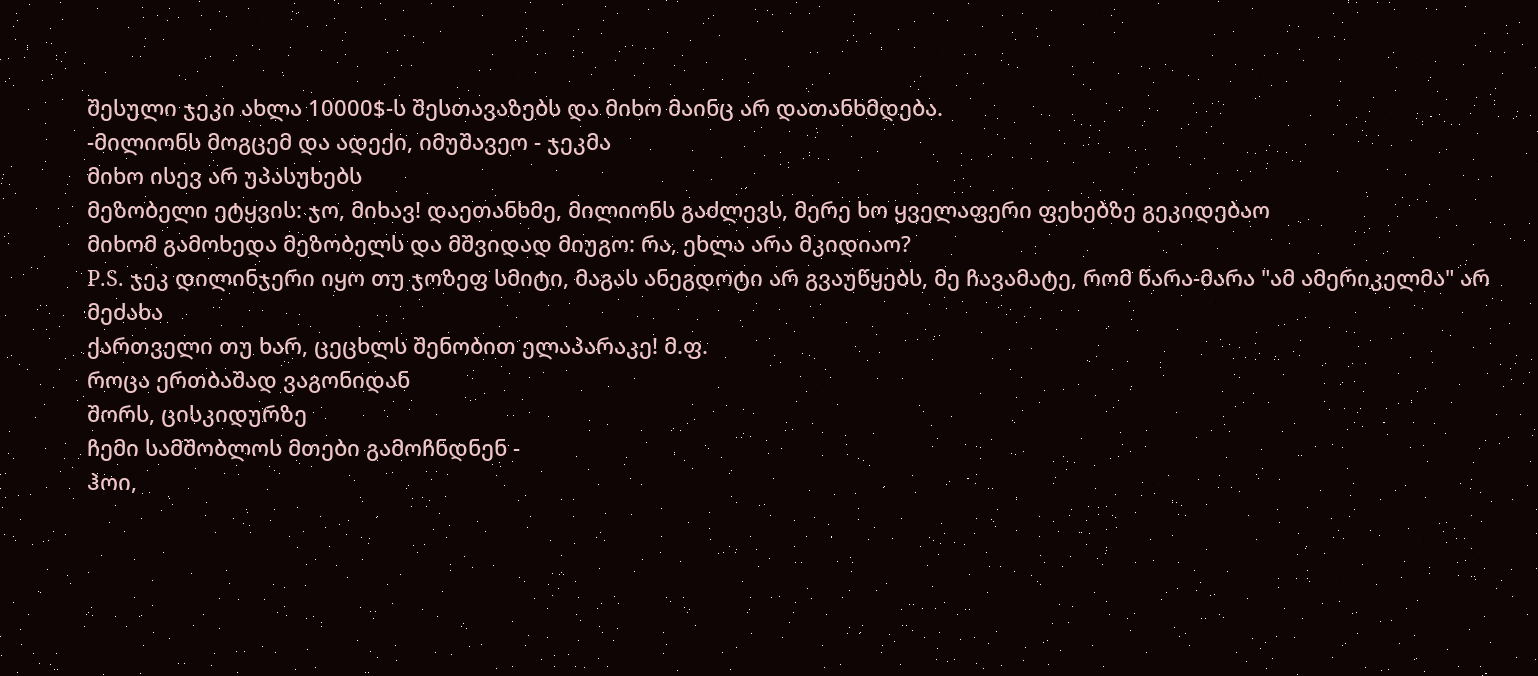შესული ჯეკი ახლა 10000$-ს შესთავაზებს და მიხო მაინც არ დათანხმდება.
-მილიონს მოგცემ და ადექი, იმუშავეო - ჯეკმა
მიხო ისევ არ უპასუხებს
მეზობელი ეტყვის: ჯო, მიხავ! დაეთანხმე, მილიონს გაძლევს, მერე ხო ყველაფერი ფეხებზე გეკიდებაო
მიხომ გამოხედა მეზობელს და მშვიდად მიუგო: რა, ეხლა არა მკიდიაო?
P.S. ჯეკ დილინჯერი იყო თუ ჯოზეფ სმიტი, მაგას ანეგდოტი არ გვაუწყებს, მე ჩავამატე, რომ წარა-მარა "ამ ამერიკელმა" არ მეძახა
ქართველი თუ ხარ, ცეცხლს შენობით ელაპარაკე! მ.ფ.
როცა ერთბაშად ვაგონიდან
შორს, ცისკიდურზე
ჩემი სამშობლოს მთები გამოჩნდნენ -
ჰოი,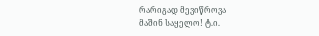რარიგად მევიწროვა
მაშინ საყელო! ტ.ი.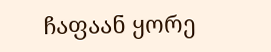ჩაფაან ყორე